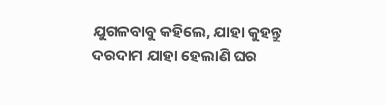ଯୁଗଳବାବୁ କହିଲେ, ଯାହା କୁହନ୍ତୁ ଦରଦାମ ଯାହା ହେଲାଣି ଘର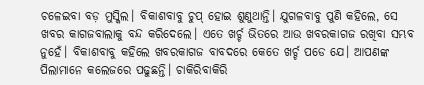ଚଳେଇବା ବଡ଼ ମୁସ୍କିଲ। ବିକାଶବାବୁ ଚୁପ୍ ହୋଇ ଶୁଣୁଥାନ୍ତି। ଯୁଗଳବାବୁ ପୁଣି କହିଲେ, ସେ ଖବର କାଗଜବାଲାକୁ ବନ୍ଦ କରିଦେଲେ। ଏତେ ଖର୍ଚ୍ଚ ଭିତରେ ଆଉ ଖବରକାଗଜ ରଖିବା ସମ୍ଭବ ନୁହେଁ। ବିକାଶବାବୁ କହିଲେ ଖବରକାଗଜ ବାବଦରେ କେତେ ଖର୍ଚ୍ଚ ପଡେ ଯେ। ଆପଣଙ୍କ ପିଲାମାନେ କଲେଜରେ ପଢୁଛନ୍ତି। ଚାକିରିବାକିରି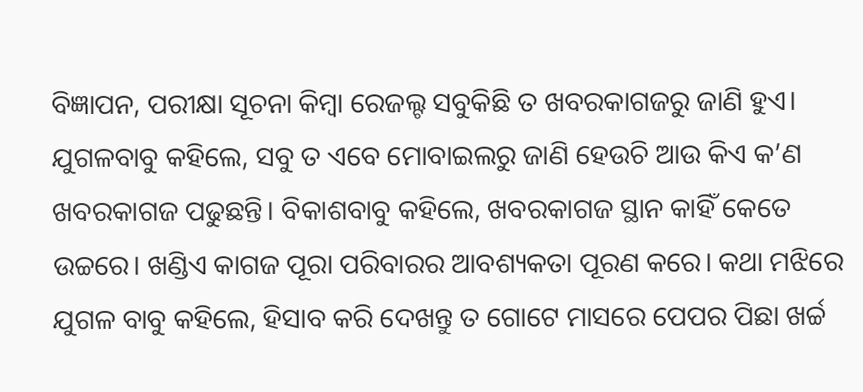ବିଜ୍ଞାପନ, ପରୀକ୍ଷା ସୂଚନା କିମ୍ବା ରେଜଲ୍ଟ ସବୁକିଛି ତ ଖବରକାଗଜରୁ ଜାଣି ହୁଏ। ଯୁଗଳବାବୁ କହିଲେ, ସବୁ ତ ଏବେ ମୋବାଇଲରୁ ଜାଣି ହେଉଚି ଆଉ କିଏ କ’ଣ ଖବରକାଗଜ ପଢୁଛନ୍ତି। ବିକାଶବାବୁ କହିଲେ, ଖବରକାଗଜ ସ୍ଥାନ କାହିଁ କେତେ ଉଚ୍ଚରେ। ଖଣ୍ଡିଏ କାଗଜ ପୂରା ପରିବାରର ଆବଶ୍ୟକତା ପୂରଣ କରେ। କଥା ମଝିରେ ଯୁଗଳ ବାବୁ କହିଲେ, ହିସାବ କରି ଦେଖନ୍ତୁ ତ ଗୋଟେ ମାସରେ ପେପର ପିଛା ଖର୍ଚ୍ଚ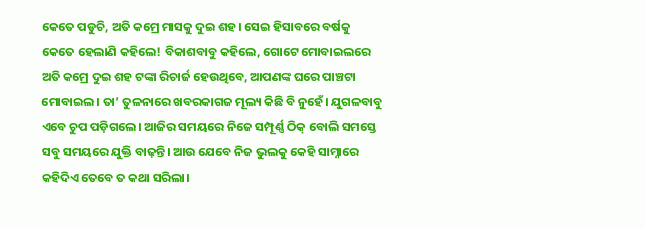କେତେ ପଡୁଚି, ଅତି କମ୍ରେ ମାସକୁ ଦୁଇ ଶହ। ସେଇ ହିସାବରେ ବର୍ଷକୁ କେତେ ହେଲାଣି କହିଲେ! ବିକାଶବାବୁ କହିଲେ, ଗୋଟେ ମୋବାଇଲରେ ଅତି କମ୍ରେ ଦୁଇ ଶହ ଟଙ୍କା ରିଚାର୍ଜ ହେଉଥିବେ, ଆପଣଙ୍କ ଘରେ ପାଞ୍ଚଟା ମୋବାଇଲ। ତା’ ତୁଳନାରେ ଖବରକାଗଜ ମୂଲ୍ୟ କିଛି ବି ନୁହେଁ। ଯୁଗଳବାବୁ ଏବେ ଚୁପ ପଡ଼ିଗଲେ। ଆଜିର ସମୟରେ ନିଜେ ସମ୍ପୂର୍ଣ୍ଣ ଠିକ୍ ବୋଲି ସମସ୍ତେ ସବୁ ସମୟରେ ଯୁକ୍ତି ବାଢ଼ନ୍ତି। ଆଉ ଯେବେ ନିଜ ଭୁଲକୁ କେହି ସାମ୍ନାରେ କହିଦିଏ ତେବେ ତ କଥା ସରିଲା।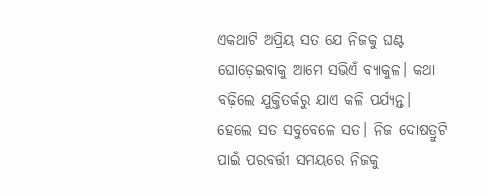ଏକଥାଟି ଅପ୍ରିୟ ସତ ଯେ ନିଜକୁ ଘଣ୍ଟ ଘୋଡ଼େଇବାକୁ ଆମେ ସଭିଏଁ ବ୍ୟାକୁଳ। କଥା ବଢ଼ିଲେ ଯୁକ୍ତିତର୍କରୁ ଯାଏ କଳି ପର୍ଯ୍ୟନ୍ତ। ହେଲେ ସତ ସବୁବେଳେ ସତ। ନିଜ ଦୋଷତ୍ରୁଟି ପାଇଁ ପରବର୍ତ୍ତୀ ସମୟରେ ନିଜକୁ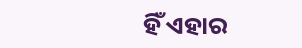ହିଁ ଏହାର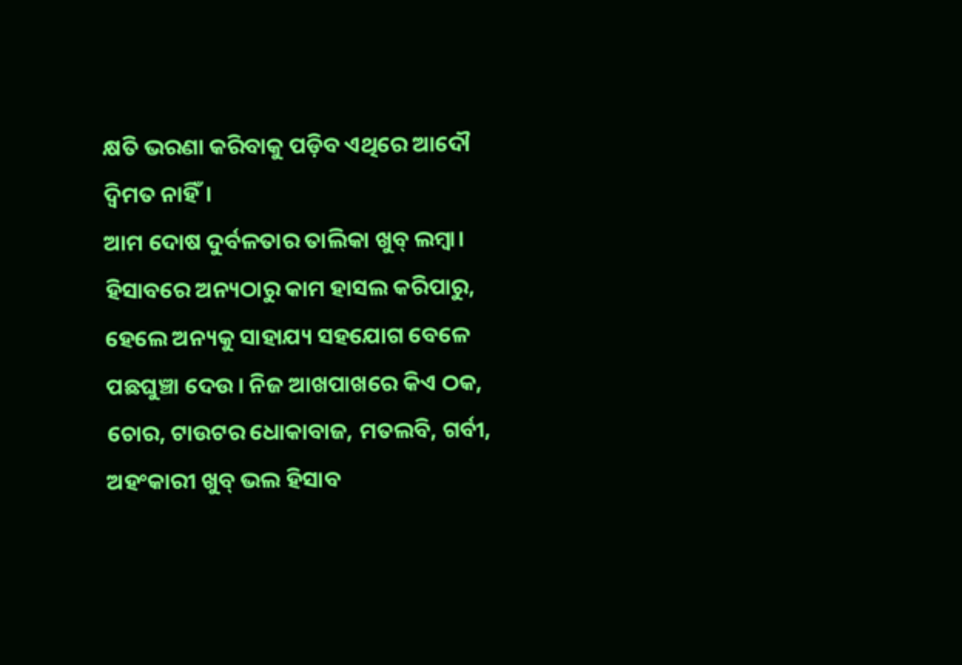କ୍ଷତି ଭରଣା କରିବାକୁ ପଡ଼ିବ ଏଥିରେ ଆଦୌ ଦ୍ୱିମତ ନାହିଁ।
ଆମ ଦୋଷ ଦୁର୍ବଳତାର ତାଲିକା ଖୁବ୍ ଲମ୍ବା। ହିସାବରେ ଅନ୍ୟଠାରୁ କାମ ହାସଲ କରିପାରୁ, ହେଲେ ଅନ୍ୟକୁ ସାହାଯ୍ୟ ସହଯୋଗ ବେଳେ ପଛଘୁଞ୍ଚା ଦେଉ। ନିଜ ଆଖପାଖରେ କିଏ ଠକ, ଚୋର, ଟାଉଟର ଧୋକାବାଜ, ମତଲବି, ଗର୍ବୀ, ଅହଂକାରୀ ଖୁବ୍ ଭଲ ହିସାବ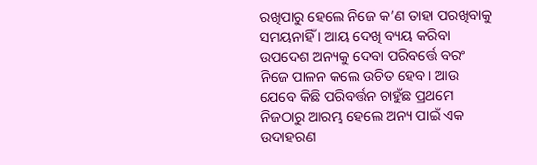ରଖିପାରୁ ହେଲେ ନିଜେ କ’ଣ ତାହା ପରଖିବାକୁ ସମୟନାହିଁ । ଆୟ ଦେଖି ବ୍ୟୟ କରିବା ଉପଦେଶ ଅନ୍ୟକୁ ଦେବା ପରିବର୍ତ୍ତେ ବରଂ ନିଜେ ପାଳନ କଲେ ଉଚିତ ହେବ। ଆଉ ଯେବେ କିଛି ପରିବର୍ତ୍ତନ ଚାହୁଁଛ ପ୍ରଥମେ ନିଜଠାରୁ ଆରମ୍ଭ ହେଲେ ଅନ୍ୟ ପାଇଁ ଏକ ଉଦାହରଣ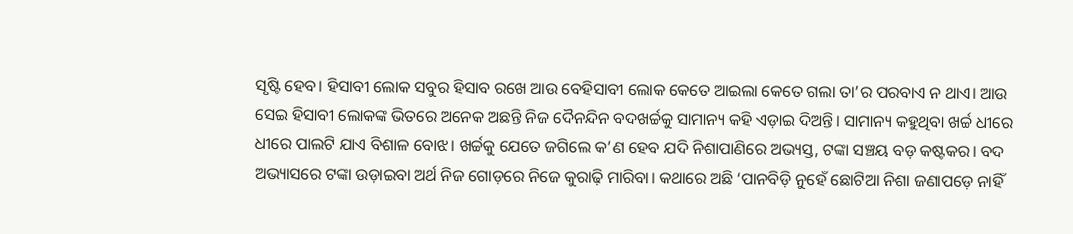ସୃଷ୍ଟି ହେବ। ହିସାବୀ ଲୋକ ସବୁର ହିସାବ ରଖେ ଆଉ ବେହିସାବୀ ଲୋକ କେତେ ଆଇଲା କେତେ ଗଲା ତା’ର ପରବାଏ ନ ଥାଏ। ଆଉ ସେଇ ହିସାବୀ ଲୋକଙ୍କ ଭିତରେ ଅନେକ ଅଛନ୍ତି ନିଜ ଦୈନନ୍ଦିନ ବଦଖର୍ଚ୍ଚକୁ ସାମାନ୍ୟ କହି ଏଡ଼ାଇ ଦିଅନ୍ତି। ସାମାନ୍ୟ କହୁଥିବା ଖର୍ଚ୍ଚ ଧୀରେ ଧୀରେ ପାଲଟି ଯାଏ ବିଶାଳ ବୋଝ। ଖର୍ଚ୍ଚକୁ ଯେତେ ଜଗିଲେ କ’ଣ ହେବ ଯଦି ନିଶାପାଣିରେ ଅଭ୍ୟସ୍ତ, ଟଙ୍କା ସଞ୍ଚୟ ବଡ଼ କଷ୍ଟକର। ବଦ ଅଭ୍ୟାସରେ ଟଙ୍କା ଉଡ଼ାଇବା ଅର୍ଥ ନିଜ ଗୋଡ଼ରେ ନିଜେ କୁରାଢ଼ି ମାରିବା। କଥାରେ ଅଛି ‘ପାନବିଡ଼ି ନୁହେଁ ଛୋଟିଆ ନିଶା ଜଣାପଡ଼େ ନାହିଁ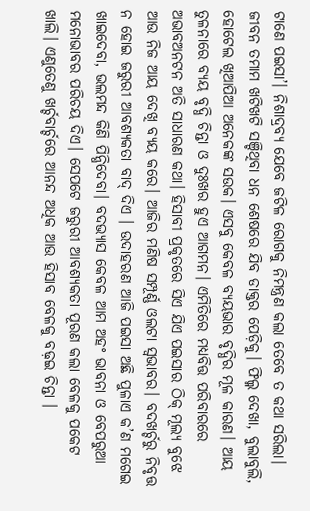ଟାଣେ ପଇସା’। ନିଶାଦ୍ରବ୍ୟ ଯେବେ ଜଟିଳ ରୋଗକୁ ନିମନ୍ତ୍ରଣ କଲା ତେବେ ତ କଥା ସରିଲା। ଜୀବନ ତମାମ ଖଟିଖଟି ସଞ୍ଚିଥିବା ଧନ ଶେଷରେ ଯିବ ଡାକ୍ତର ପେଡ଼ିକୁ। ଫିଲ୍ମ ଦେଖା, ବୁଲାବୁଲି, ହୋଟେଲ ଖିଆପିଆ ଅନେକଙ୍କ ସଉକ। ଏସବୁ କେବଳ ବ୍ୟୟଭାର ବୃଦ୍ଧିର ମୂଳ କାରଣ। ଆୟ ତୁଳନାରେ ବ୍ୟୟ ବୃଦ୍ଧି ଚିନ୍ତା ଓ ଦୁଃଖର ହୁଏ ଆଗମନ। ଏମିତିରେ ମଧ୍ୟବିତ୍ତ ପରିବାରରେ ଅଭାବଅନଟନ ଅତି ସାଧାରଣ କଥା। ହିସାବୀ ପ୍ରକୃତରେ ସିଏ ଯିଏ ପଇସାର ଠିକ୍ ମୂଲ୍ୟ ବୁଝେ ଆଉ ନିଜ ଆୟ ଦେଖି ବ୍ୟୟ କରେ। ଆଜିର ମଣିଷ ସମ୍ପୂର୍ଣ୍ଣ ଓଲଟା ସ୍ବଭାବର। ବଦଖର୍ଚ୍ଚରୁ ନିବୃତ୍ତ ନ ହୋଇ ଜରୁରୀ ଆବଶ୍ୟକତା ବାଦ୍ ଦିଏ । ଉଦାହରଣ ଆଜି ପଇସା ଅଛି ପୁଳାଏ କ’ଣ ମଗେଇ ଖାଇଦେବା, ଭଲମନ୍ଦ କିଣି ପିନ୍ଧିଦେବା। ବଦଭ୍ୟାସ କେବଳ ଆମ ଅହଂ ଭାବନା ଓ ବେପରୁଆ ମନୋଭାବର ପରିଚୟ ଦିଏ। ସେପଟେ ଜରୁରୀ ଆବଶ୍ୟକତା ପୂରଣ କଲା ବେଳକୁ ପକେଟ ଖାଲି। ଏଣୁତେଣୁ ଖର୍ଚ୍ଚବାର୍ଚ୍ଚରେ ଆନନ୍ଦ ଅଧିକ ଆଉ ହିସାବ ବେଳକୁ ବଢ଼ଇ ଚିନ୍ତା ।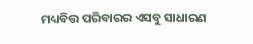ମଧ୍ୟବିତ୍ତ ପରିବାରର ଏସବୁ ସାଧାରଣ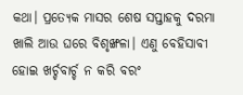କଥା। ପ୍ରତ୍ୟେକ ମାସର ଶେଷ ସପ୍ତାହକୁ ଦରମା ଖାଲି ଆଉ ଘରେ ବିଶୃଙ୍ଖଳା। ଏଣୁ ବେହିସାବୀ ହୋଇ ଖର୍ଚ୍ଚବାର୍ଚ୍ଚ ନ କରି ବରଂ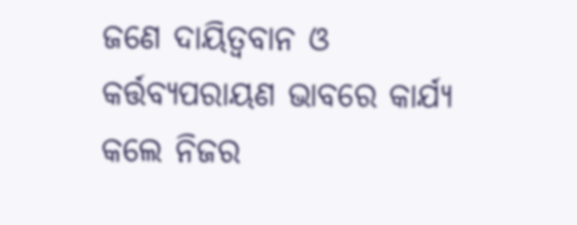ଜଣେ ଦାୟିତ୍ୱବାନ ଓ କର୍ତ୍ତବ୍ୟପରାୟଣ ଭାବରେ କାର୍ଯ୍ୟ କଲେ ନିଜର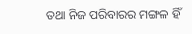ତଥା ନିଜ ପରିବାରର ମଙ୍ଗଳ ହିଁ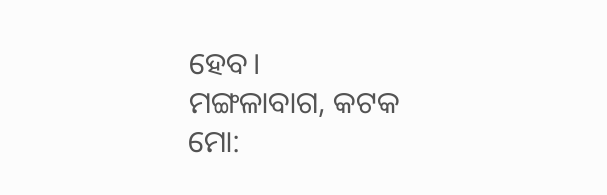ହେବ।
ମଙ୍ଗଳାବାଗ, କଟକ
ମୋ: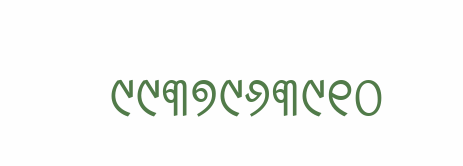୯୯୩୭୯୬୩୯୧୦